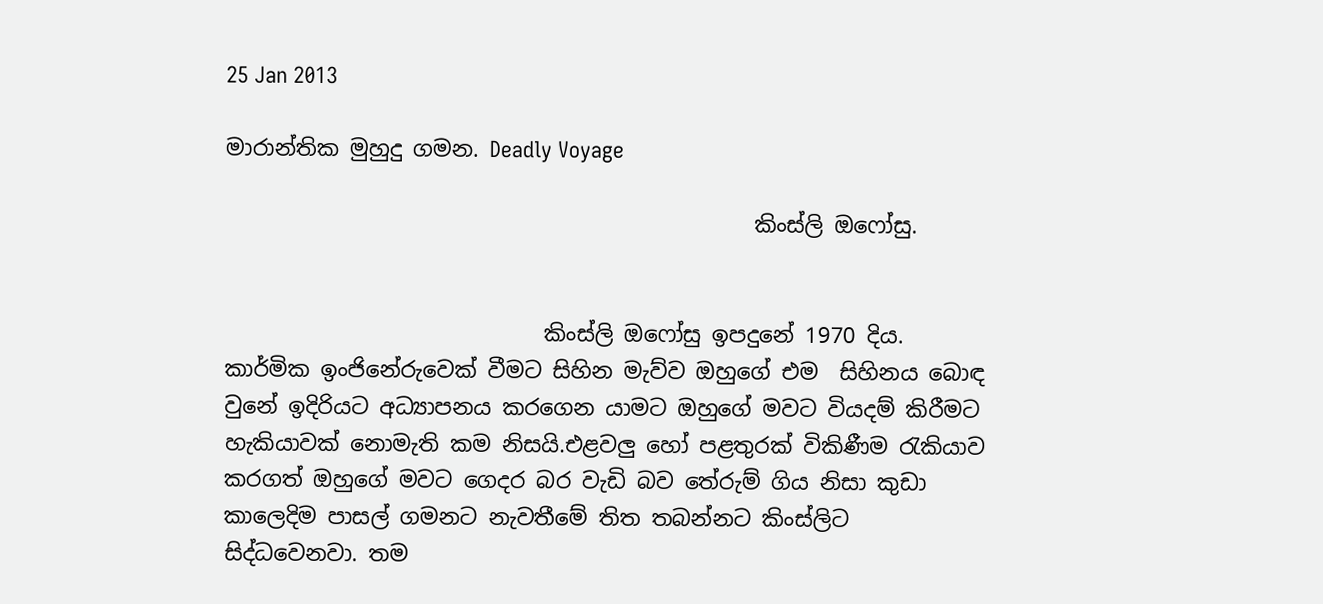25 Jan 2013

මාරාන්තික මුහුදු ගමන. Deadly Voyage

                                                කිංස්ලි ඔෆෝසු.


                             කිංස්ලි ඔෆෝසු ඉපදුනේ 1970 දිය. කාර්මික ඉංජිනේරුවෙක් වීමට සිහින මැව්ව ඔහුගේ එම  සිහිනය බොඳ වුනේ ඉදිරියට අධ්‍යාපනය කරගෙන යාමට ඔහුගේ මවට වියදම් කිරීමට හැකියාවක් නොමැති කම නිසයි.එළවලු හෝ පළතුරක් විකිණීම රැකියාව කරගත් ඔහුගේ මවට ගෙදර බර වැඩි බව තේරුම් ගිය නිසා කුඩා කාලෙදිම පාසල් ගමනට නැවතීමේ තිත තබන්නට කිංස්ලිට සිද්ධවෙනවා. තම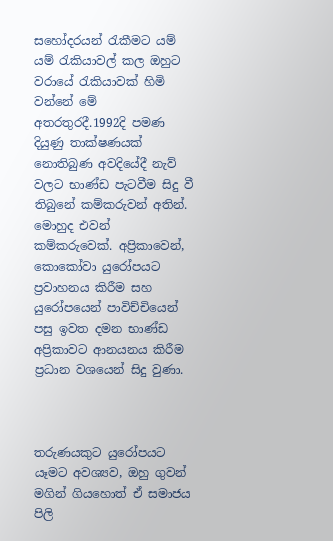සහෝදරයන් රැකීමට යම් යම් රැකියාවල් කල ඔහුට වරායේ රැකියාවක් හිමි වන්නේ මේ අතරතුරදී.1992දි පමණ දියුණු තාක්ෂණයක් නොතිබුණ අවදියේදී නැව් වලට භාණ්ඩ පැටවීම සිදු වී තිබුනේ කම්කරුවන් අතින්. මොහුද එවන් කම්කරුවෙක්. අප්‍රිකාවෙන්, කොකෝවා යුරෝපයට ප්‍රවාහනය කිරීම සහ යුරෝපයෙන් පාවිච්චියෙන් පසු ඉවත දමන භාණ්ඩ අප්‍රිකාවට ආනයනය කිරීම ප්‍රධාන වශයෙන් සිදු වුණා.



තරුණයකුට යුරෝපයට යෑමට අවශ්‍යව, ඔහු ගුවන් මගින් ගියහොත් ඒ සමාජය පිලි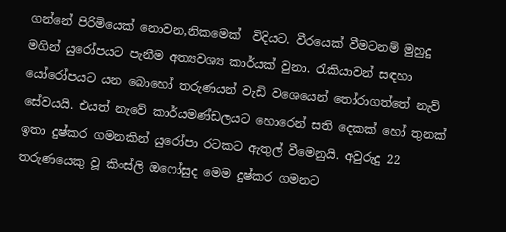ගන්නේ පිරිමියෙක් නොවන,නිකමෙක්  විදියට. වීරයෙක් වීමටනම් මුහුදු මගින් යුරෝපයට පැනීම අත්‍යවශ්‍ය කාර්යක් වුනා. රැකියාවන් සඳහා යෝරෝපයට යන බොහෝ තරුණයන් වැඩි වශෙයෙන් තෝරාගත්තේ නැව් සේවයයි. එයත් නැවේ කාර්යමණ්ඩලයට හොරෙන් සති දෙකක් හෝ තුනක් ඉතා දුෂ්කර ගමනකින් යුරෝපා රටකට ඇතුල් වීමෙනුයි. අවුරුදු 22 තරුණයෙකු වූ කිංස්ලි ඔෆෝසුද මෙම දුෂ්කර ගමනට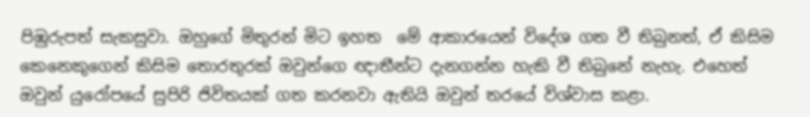පිඹුරුපත් සැකසුවා. ඔහුගේ මිතුරන් මිට ඉහත  මේ ආකාරයෙන් විදේශ ගත වී තිබුනත්, ඒ කිසිම කෙනෙකුගෙන් කිසිම තොරතුරක් ඔවුන්ගෙ ඥාතීන්ට දැනගන්න හැකි වී තිබුනේ නැහැ. එහෙත්  ඔවුන් යුරෝපයේ සුපිරි ජිවිතයක් ගත කරනවා ඇතියි ඔවුන් තරයේ විශ්වාස කළා.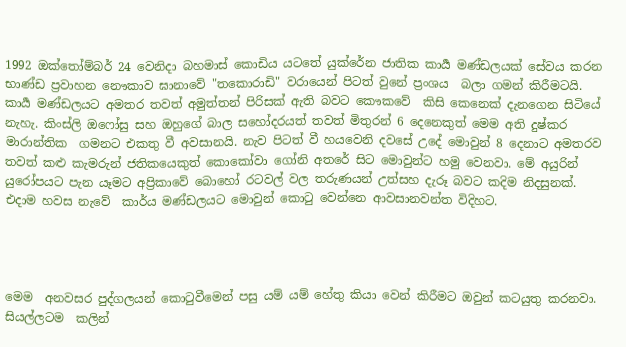1992 ඔක්තෝම්බර් 24 වෙනිදා බහමාස් කොඩිය යටතේ යුක්රේන ජාතික කාර්‍ය මණ්ඩලයක් සේවය කරන භාණ්ඩ ප්‍රවාහන නෞකාව ඝානාවේ "තකොරාඩි" වරායෙන් පිටත් වුනේ ප්‍රංශය  බලා ගමන් කිරීමටයි. කාර්‍ය මණ්ඩලයට අමතර තවත් අමුත්තන් පිරිසක් ඇති බවට කෞකවේ  කිසි කෙනෙක් දැනගෙන සිටියේ නැහැ. කිංස්ලි ඔෆෝසු සහ ඔහුගේ බාල සහෝදරයත් තවත් මිතුරන් 6 දෙනෙකුත් මෙම අති දුෂ්කර මාරාන්තික  ගමනට එකතු වී අවසානයි. නැව පිටත් වී හයවෙනි දවසේ උදේ මොවුන් 8 දෙනාට අමතරව තවත් කළු කැමරුන් ජතිකයෙකුත් කොකෝවා ගෝනි අතරේ සිට මොවුන්ට හමු වෙනවා. මේ අයුරින් යුරෝපයට පැන යෑමට අප්‍රිකාවේ බොහෝ රටවල් වල තරුණයන් උත්සහ දැරූ බවට කදිම නිදසුනක්. එදාම හවස නැවේ  කාර්ය මණ්ඩලයට මොවුන් කොටු වෙන්නෙ ආවසානවන්ත විදිහට.




මෙම  අනවසර පුද්ගලයන් කොටුවීමෙන් පසු යම් යම් හේතු කියා වෙන් කිරීමට ඔවුන් කටයුතු කරනවා. සියල්ලටම  කලින්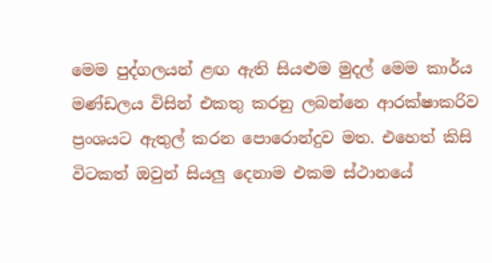මෙම පුද්ගලයන් ළඟ ඇති සියළුම මුදල් මෙම කාර්ය මණ්ඩලය විසින් එකතු කරනු ලබන්නෙ ආරක්ෂාකරිව ප්‍රංශයට ඇතුල් කරන පොරොන්දුව මත. එහෙත් කිසි විටකත් ඔවුන් සියලු දෙනාම එකම ස්ථානයේ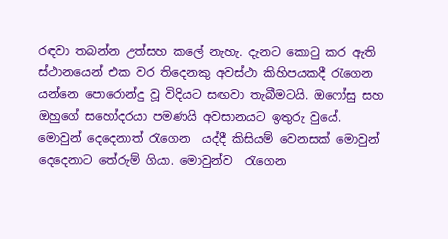රඳවා තබන්න උත්සහ කලේ නැහැ. දැනට කොටු කර ඇති ස්ථානයෙන් එක වර තිදෙනකු අවස්ථා කිහිපයකදී රැගෙන යන්නෙ පොරොන්දු වූ විදියට සඟවා තැබීමටයි. ඔෆෝසු සහ ඔහුගේ සහෝදරයා පමණයි අවසානයට ඉතුරු වුයේ. මොවුන් දෙදෙනාත් රැගෙන  යද්දී කිසියම් වෙනසක් මොවුන් දෙදෙනාට තේරුම් ගියා. මොවුන්ව  රැගෙන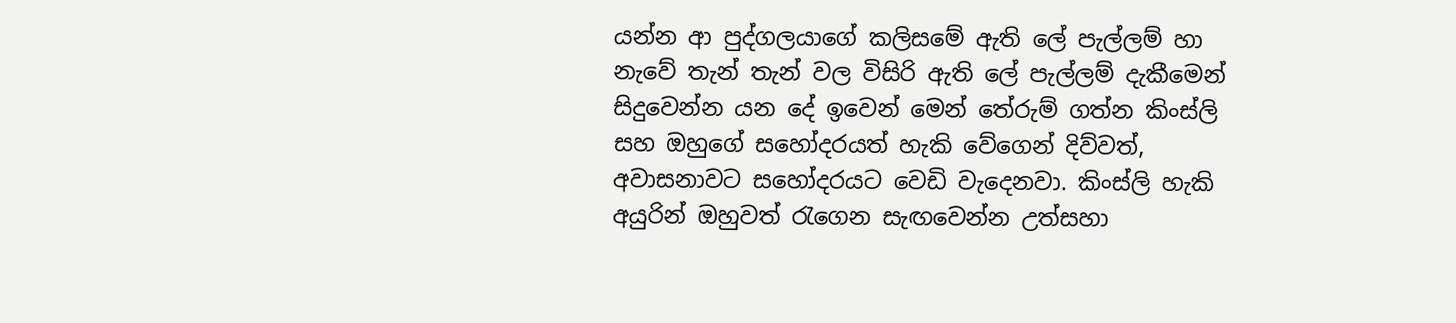යන්න ආ පුද්ගලයාගේ කලිසමේ ඇති ලේ පැල්ලම් හා නැවේ තැන් තැන් වල විසිරි ඇති ලේ පැල්ලම් දැකීමෙන්  සිදුවෙන්න යන දේ ඉවෙන් මෙන් තේරුම් ගත්න කිංස්ලි සහ ඔහුගේ සහෝදරයත් හැකි වේගෙන් දිව්වත්, අවාසනාවට සහෝදරයට වෙඩි වැදෙනවා. කිංස්ලි හැකි අයුරින් ඔහුවත් රැගෙන සැඟවෙන්න උත්සහා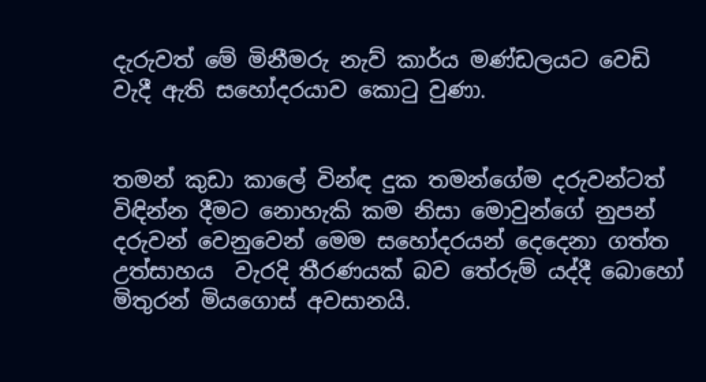දැරුවත් මේ මිනීමරු නැව් කාර්ය මණ්ඩලයට වෙඩි වැදී ඇති සහෝදරයාව කොටු වුණා.


තමන් කුඩා කාලේ වින්ඳ දුක තමන්ගේම දරුවන්ටත් විඳින්න දීමට නොහැකි කම නිසා මොවුන්ගේ නුපන් දරුවන් වෙනුවෙන් මෙම සහෝදරයන් දෙදෙනා ගත්ත උත්සාහය  වැරදි තීරණයක් බව තේරුම් යද්දී බොහෝ මිතුරන් මියගොස් අවසානයි.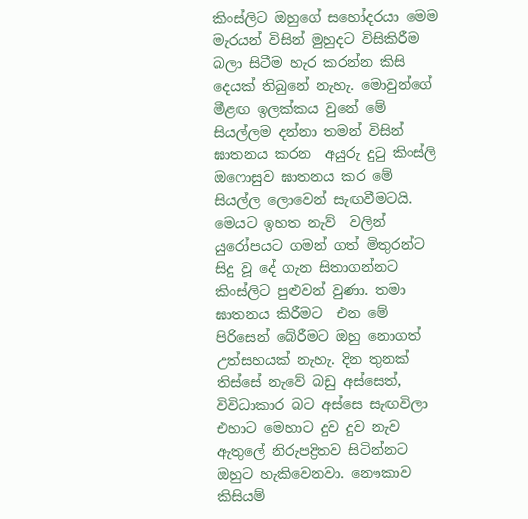කිංස්ලිට ඔහුගේ සහෝදරයා මෙම මැරයන් විසින් මුහුදට විසිකිරීම  බලා සිටීම හැර කරන්න කිසි දෙයක් තිබුනේ නැහැ. මොවුන්ගේ මීළඟ ඉලක්කය වුනේ මේ සියල්ලම දන්නා තමන් විසින් ඝාතනය කරන  අයුරු දුටු කිංස්ලි ඔෆොසුව ඝාතනය කර මේ සියල්ල ලොවෙන් සැඟවීමටයි. මෙයට ඉහත නැව්  වලින් යුරෝපයට ගමන් ගත් මිතුරන්ට සිදු වූ දේ ගැන සිතාගන්නට කිංස්ලිට පුළුවන් වුණා. තමා ඝාතනය කිරීමට  එන මේ පිරිසෙන් බේරීමට ඔහු නොගත් උත්සහයක් නැහැ. දින තුනක් තිස්සේ නැවේ බඩු අස්සෙත්, විවිධාකාර බට අස්සෙ සැඟවිලා එහාට මෙහාට දුව දුව නැව ඇතුලේ නිරුපද්‍රිතව සිටින්නට ඔහුට හැකිවෙනවා. නෞකාව  කිසියම්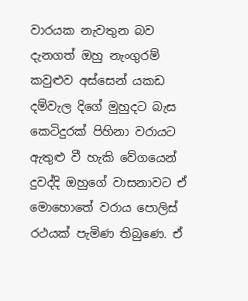වාරයක නැවතුන බව දැනගත් ඔහු නැංගුරම් කවුළුව අස්සෙන් යකඩ දම්වැල දිගේ මුහුදට බැස කෙටිදුරක් පිහිනා වරායට ඇතුළු වී හැකි වේගයෙන් දුවද්දි ඔහුගේ වාසනාවට ඒ මොහොතේ වරාය පොලිස් රථයක් පැමිණ තිබුණෙ. ඒ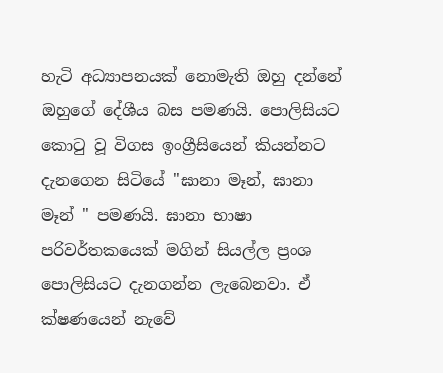හැටි අධ්‍යාපනයක් නොමැති ඔහු දන්නේ ඔහුගේ දේශීය බස පමණයි. පොලිසියට කොටු වූ විගස ඉංග්‍රීසියෙන් කියන්නට දැනගෙන සිටියේ "ඝානා මෑන්, ඝානා මෑන් " පමණයි. ඝානා භාෂා පරිවර්තකයෙක් මගින් සියල්ල ප්‍රංශ පොලිසියට දැනගන්න ලැබෙනවා. ඒ ක්ෂණයෙන් නැවේ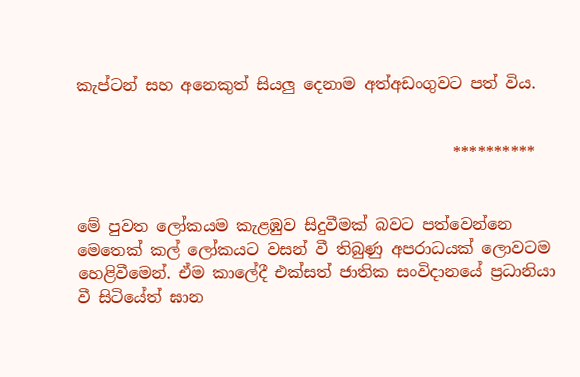කැප්ටන් සහ අනෙකුත් සියලු දෙනාම අත්අඩංගුවට පත් විය.


                                               **********


මේ පුවත ලෝකයම කැළඹුව සිදුවීමක් බවට පත්වෙන්නෙ මෙතෙක් කල් ලෝකයට වසන් වී තිබුණු අපරාධයක් ලොවටම හෙළිවීමෙන්. ඒම කාලේදී එක්සත් ජාතික සංවිදානයේ ප්‍රධානියා වී සිටියේත් ඝාන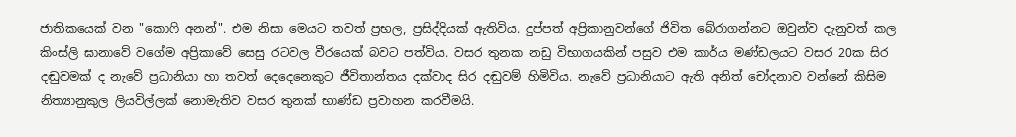ජාතිකයෙක් වන "කොෆි අනන්". එම නිසා මෙයට තවත් ප්‍රභල, ප්‍රසිද්දියක් ඇතිවිය. දුප්පත් අප්‍රිකානුවන්ගේ ජිවිත බේරාගන්නට ඔවුන්ව දැනුවත් කල කිංස්ලි ඝානාවේ වගේම අප්‍රිකාවේ සෙසු රටවල වීරයෙක් බවට පත්විය. වසර තුනක නඩු විභාගයකින් පසුව එම කාර්ය මණ්ඩලයට වසර 20ක සිර දඬුවමක් ද නැවේ ප්‍රධානියා හා තවත් දෙදෙනෙකුට ජීවිතාන්තය දක්වාද සිර දඬුවම් හිමිවිය. නැවේ ප්‍රධානියාට ඇති අනිත් චෝදනාව වන්නේ කිසිම නිත්‍යානුකුල ලියවිල්ලක් නොමැතිව වසර තුනක් භාණ්ඩ ප්‍රවාහන කරවීමයි.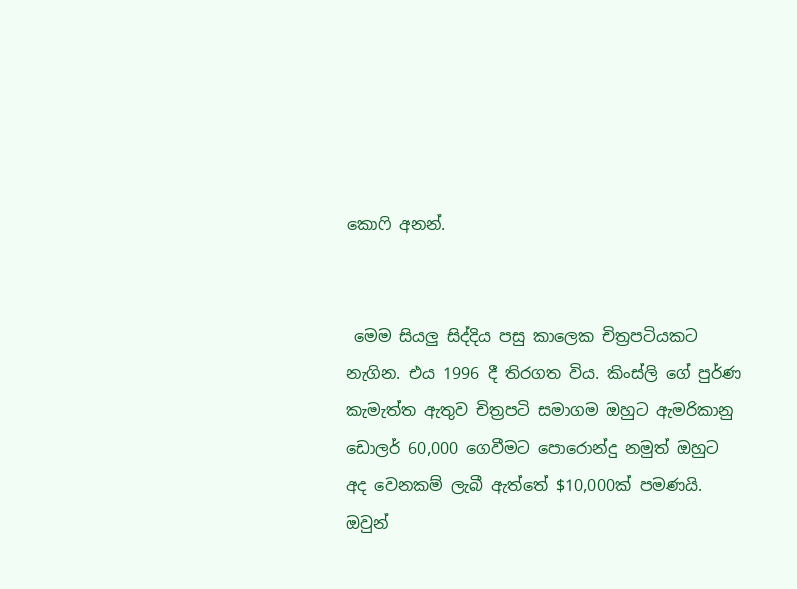කොෆි අනන්.


 මෙම සියලු සිද්දිය පසු කාලෙක චිත්‍රපටියකට නැගින. එය 1996 දී තිරගත විය. කිංස්ලි ගේ පුර්ණ කැමැත්ත ඇතුව චිත්‍රපටි සමාගම ඔහුට ඇමරිකානු ඩොලර් 60,000 ගෙවීමට පොරොන්දු නමුත් ඔහුට අද වෙනකම් ලැබී ඇත්තේ $10,000ක් පමණයි. ඔවුන්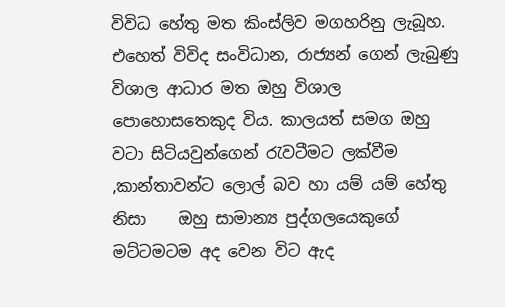විවිධ හේතු මත කිංස්ලිව මගහරිනු ලැබූහ. එහෙත් විවිද සංවිධාන, රාජ්‍යන් ගෙන් ලැබුණු විශාල ආධාර මත ඔහු විශාල පොහොසතෙකුද විය. කාලයත් සමග ඔහු වටා සිටියවුන්ගෙන් රැවටීමට ලක්වීම ,කාන්තාවන්ට ලොල් බව හා යම් යම් හේතු නිසා    ඔහු සාමාන්‍ය පුද්ගලයෙකුගේ මට්ටමටම අද වෙන විට ඇද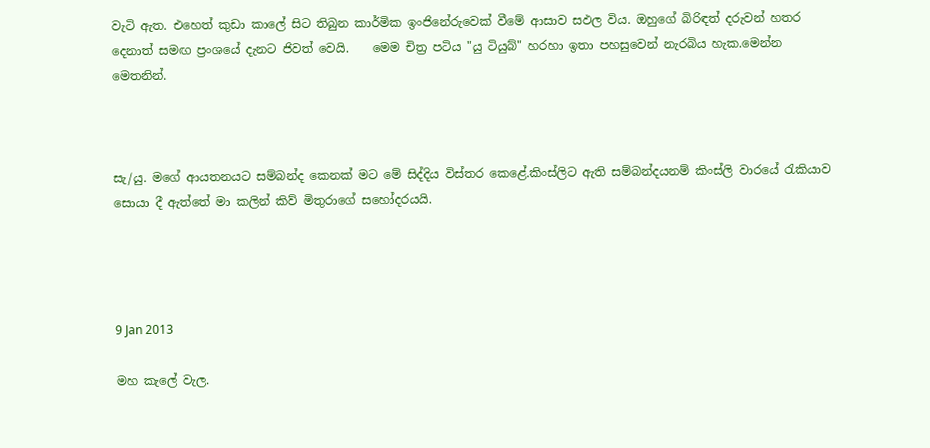වැටි ඇත. එහෙත් කුඩා කාලේ සිට තිබුන කාර්මික ඉංජිනේරුවෙක් වීමේ ආසාව සඵල විය. ඔහුගේ බිරිඳත් දරුවන් හතර දෙනාත් සමඟ ප්‍රංශයේ දැනට ජිවත් වෙයි.    මෙම චිත්‍ර පටිය "යු ටියුබ්" හරහා ඉතා පහසුවෙන් නැරබිය හැක.මෙන්න මෙතනින්.



සැ/යු. මගේ ආයතනයට සම්බන්ද කෙනක් මට මේ සිද්දිය විස්තර කෙළේ.කිංස්ලිට ඇති සම්බන්දයනම් කිංස්ලි වාරයේ රැකියාව සොයා දී ඇත්තේ මා කලින් කිව් මිතුරාගේ සහෝදරයයි.




9 Jan 2013

මහ කැලේ වැල.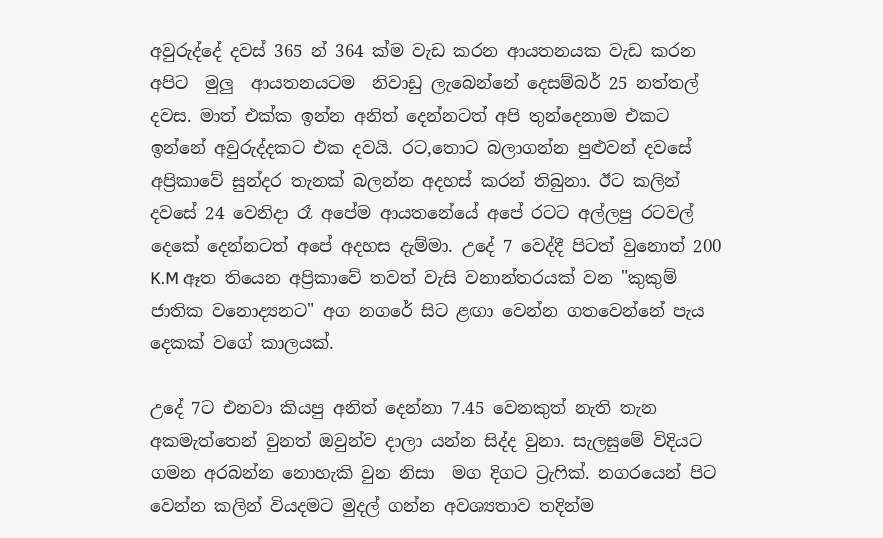අවුරුද්දේ දවස් 365 න් 364 ක්ම වැඩ කරන ආයතනයක වැඩ කරන අපිට  මුලු  ආයතනයටම  නිවාඩු ලැබෙන්නේ දෙසම්බර් 25 නත්තල් දවස. මාත් එක්ක ඉන්න අනිත් දෙන්නටත් අපි තුන්දෙනාම එකට ඉන්නේ අවුරුද්දකට එක දවයි. රට,තොට බලාගන්න පුළුවන් දවසේ අප්‍රිකාවේ සුන්දර තැනක් බලන්න අදහස් කරන් තිබුනා. ඊට කලින් දවසේ 24 වෙනිදා රෑ අපේම ආයතනේයේ අපේ රටට අල්ලපු රටවල් දෙකේ දෙන්නටත් අපේ අදහස දැම්මා. උදේ 7 වෙද්දී පිටත් වුනොත් 200 K.M ඈත තියෙන අප්‍රිකාවේ තවත් වැසි වනාන්තරයක් වන "කුකුම් ජාතික වනොද්‍යනට" අග නගරේ සිට ළඟා වෙන්න ගතවෙන්නේ පැය දෙකක් වගේ කාලයක්.

උදේ 7ට එනවා කියපු අනිත් දෙන්නා 7.45 වෙනකුත් නැති තැන අකමැත්තෙන් වුනත් ඔවුන්ව දාලා යන්න සිද්ද වුනා. සැලසුමේ විදියට ගමන අරබන්න නොහැකි වුන නිසා  මග දිගට ට්‍රැෆික්. නගරයෙන් පිට වෙන්න කලින් වියදමට මුදල් ගන්න අවශ්‍යතාව තදින්ම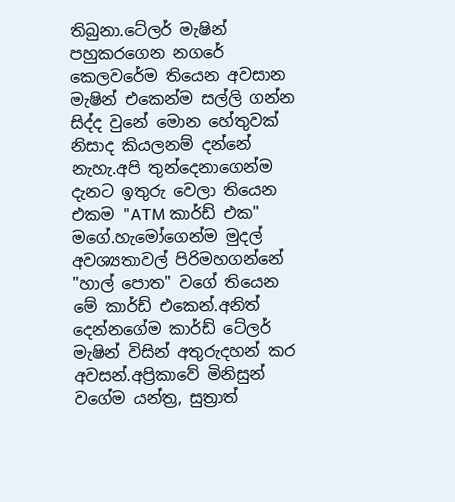තිබුනා.ටේලර් මැෂින් පහුකරගෙන නගරේ කෙලවරේම තියෙන අවසාන මැෂින් එකෙන්ම සල්ලි ගන්න සිද්ද වුනේ මොන හේතුවක් නිසාද කියලනම් දන්නේ නැහැ.අපි තුන්දෙනාගෙන්ම දැනට ඉතුරු වෙලා තියෙන එකම "ATM කාර්ඩ් එක" මගේ.හැමෝගෙන්ම මුදල් අවශ්‍යතාවල් පිරිමහගන්නේ "හාල් පොත" වගේ තියෙන මේ කාර්ඩ් එකෙන්.අනිත් දෙන්නගේම කාර්ඩ් ටේලර් මැෂින් විසින් අතුරුදහන් කර අවසන්.අප්‍රිකාවේ මිනිසුන් වගේම යන්ත්‍ර, සුත්‍රාත්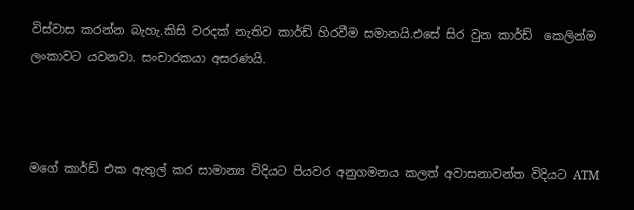විස්වාස කරන්න බැහැ.කිසි වරදක් නැතිව කාර්ඩ් හිරවීම සමානයි.එසේ සිර වුන කාර්ඩ්  කෙලින්ම ලංකාවට යවනවා. සංචාරකයා අසරණයි.



මගේ කාර්ඩ් එක ඇතුල් කර සාමාන්‍ය විදියට පියවර අනුගමනය කලත් අවාසනාවන්ත විදියට ATM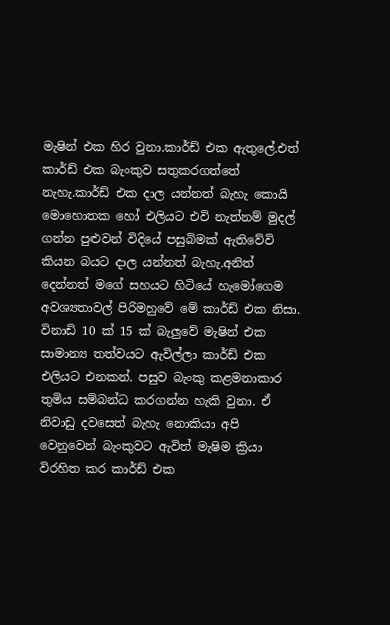මැෂින් එක හිර වුනා.කාර්ඩ් එක ඇතුලේ.එත් කාර්ඩ් එක බැංකුව සතුකරගත්තේ නැහැ.කාර්ඩ් එක දාල යන්නත් බැහැ කොයි මොහොතක හෝ එලියට එවි නැත්නම් මුදල් ගන්න පුළුවන් විදියේ පසුබිමක් ඇතිවේවි කියන බයට දාල යන්නත් බැහැ.අනිත් දෙන්නත් මගේ සහයට හිටියේ හැමෝගෙම අවශ්‍යතාවල් පිරිමහුවේ මේ කාර්ඩ් එක නිසා. විනාඩි 10 ක් 15 ක් බැලුවේ මැෂින් එක සාමාන්‍ය තත්වයට ඇවිල්ලා කාර්ඩ් එක එලියට එනකන්. පසුව බැංකු කළමනාකාර තුමිය සම්බන්ධ කරගන්න හැකි වුනා. ඒ නිවාඩු දවසෙත් බැහැ නොකියා අපි වෙනුවෙන් බැංකුවට ඇවිත් මැෂිම ක්‍රියා විරහිත කර කාර්ඩ් එක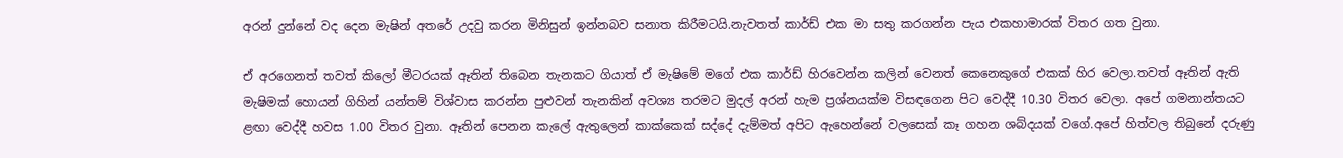අරන් දුන්නේ වද දෙන මැෂින් අතරේ උදවු කරන මිනිසුන් ඉන්නබව සනාත කිරීමටයි.නැවතත් කාර්ඩ් එක මා සතු කරගන්න පැය එකහාමාරක් විතර ගත වුනා.

ඒ අරගෙනත් තවත් කිලෝ මීටරයක් ඈතින් තිබෙන තැනකට ගියාත් ඒ මැෂිමේ මගේ එක කාර්ඩ් හිරවෙන්න කලින් වෙනත් කෙනෙකුගේ එකක් හිර වෙලා.තවත් ඈතින් ඇති මැෂිමක් හොයන් ගිහින් යන්තම් විශ්වාස කරන්න පුළුවන් තැනකින් අවශ්‍ය තරමට මුදල් අරන් හැම ප්‍රශ්නයක්ම විසඳගෙන පිට වෙද්දී 10.30 විතර වෙලා. අපේ ගමනාන්තයට ළඟා වෙද්දී හවස 1.00 විතර වුනා. ඈතින් පෙනන කැලේ ඇතුලෙන් කාක්කෙක් සද්දේ දැම්මත් අපිට ඇහෙන්නේ වලසෙක් කෑ ගහන ශබ්දයක් වගේ.අපේ හිත්වල තිබුනේ දරුණු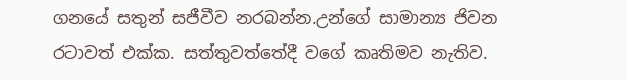ගනයේ සතුන් සජීවීව නරබන්න.උන්ගේ සාමාන්‍ය ජිවන රටාවත් එක්ක. සත්තුවත්තේදී වගේ කෘතිමව නැතිව.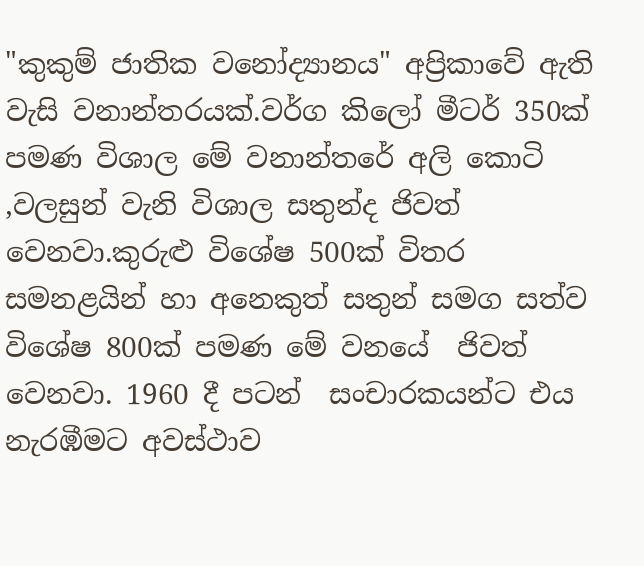"කුකුම් ජාතික වනෝද්‍යානය" අප්‍රිකාවේ ඇති වැසි වනාන්තරයක්.වර්ග කිලෝ මීටර් 350ක් පමණ විශාල මේ වනාන්තරේ අලි කොටි ,වලසුන් වැනි විශාල සතුන්ද ජිවත් වෙනවා.කුරුළු විශේෂ 500ක් විතර සමනළයින් හා අනෙකුත් සතුන් සමග සත්ව විශේෂ 800ක් පමණ මේ වනයේ  ජිවත් වෙනවා. 1960 දී පටන්  සංචාරකයන්ට එය නැරඹීමට අවස්ථාව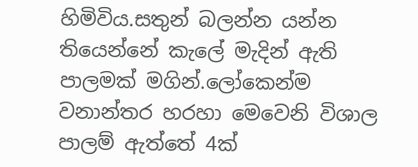හිමිවිය.සතුන් බලන්න යන්න තියෙන්නේ කැලේ මැදින් ඇති පාලමක් මගින්.ලෝකෙන්ම වනාන්තර හරහා මෙවෙනි විශාල පාලම් ඇත්තේ 4ක්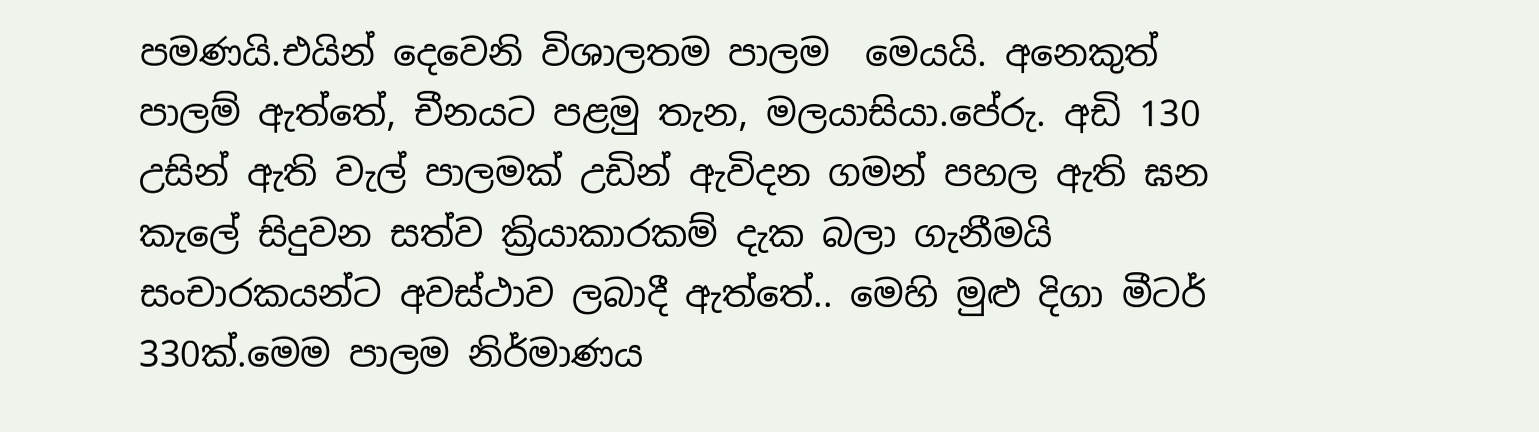පමණයි.එයින් දෙවෙනි විශාලතම පාලම  මෙයයි. අනෙකුත් පාලම් ඇත්තේ, චීනයට පළමු තැන, මලයාසියා.පේරු. අඩි 130 උසින් ඇති වැල් පාලමක් උඩින් ඇවිදන ගමන් පහල ඇති ඝන කැලේ සිදුවන සත්ව ක්‍රියාකාරකම් දැක බලා ගැනීමයි සංචාරකයන්ට අවස්ථාව ලබාදී ඇත්තේ.. මෙහි මුළු දිගා මීටර් 330ක්.මෙම පාලම නිර්මාණය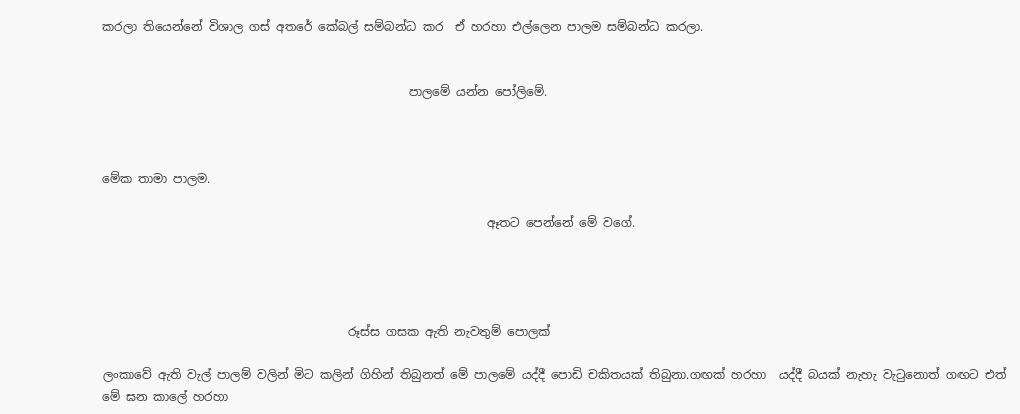කරලා තියෙන්නේ විශාල ගස් අතරේ කේබල් සම්බන්ධ කර  ඒ හරහා එල්ලෙන පාලම සම්බන්ධ කරලා.


                                                   පාලමේ යන්න පෝලිමේ.



මේක තාමා පාලම.

                                                                ඈතට පෙන්නේ මේ වගේ.




                                         රූස්ස ගසක ඇති නැවතුම් පොලක්

ලංකාවේ ඇති වැල් පාලම් වලින් මිට කලින් ගිහින් තිබුනත් මේ පාලමේ යද්දී පොඩි චකිතයක් තිබුනා.ගඟක් හරහා  යද්දී බයක් නැහැ වැටුනොත් ගඟට එත් මේ ඝන කාලේ හරහා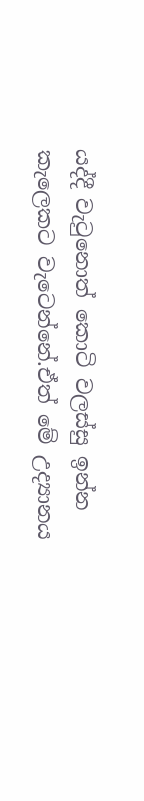යද්දී වැටුනොත් කොටි වලස්සු ඉන්න කැලෙකට වැටෙන්නේ.ඒත් මේ උද්‍යානය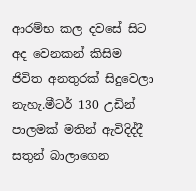ආරම්භ කල දවසේ සිට අද වෙනකන් කිසිම ජිවිත අනතුරක් සිදුවෙලා නැහැ.මීටර් 130 උඩින් පාලමක් මතින් ඇවිදිද්දී සතුන් බාලාගෙන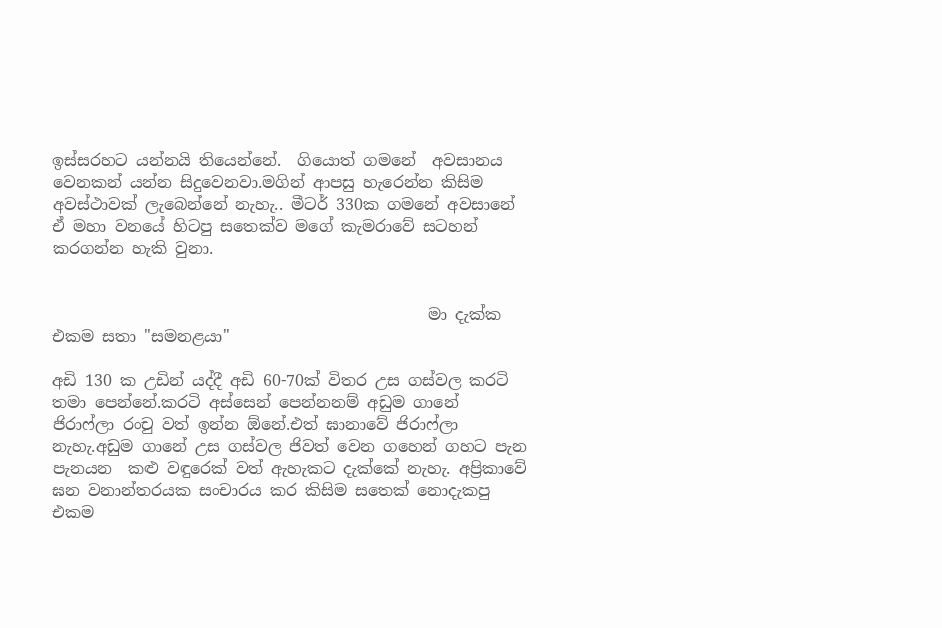ඉස්සරහට යන්නයි තියෙන්නේ.  ගියොත් ගමනේ  අවසානය වෙනකන් යන්න සිදුවෙනවා.මගින් ආපසු හැරෙන්න කිසිම අවස්ථාවක් ලැබෙන්නේ නැහැ.. මීටර් 330ක ගමනේ අවසානේ ඒ මහා වනයේ හිටපු සතෙක්ව මගේ කැමරාවේ සටහන් කරගන්න හැකි වුනා.


                                               මා දැක්ක එකම සතා "සමනළයා"

අඩි 130 ක උඩින් යද්දී අඩි 60-70ක් විතර උස ගස්වල කරටි තමා පෙන්නේ.කරටි අස්සෙන් පෙන්නනම් අඩුම ගානේ ජිරාෆ්ලා රංචු වත් ඉන්න ඕනේ.එත් ඝානාවේ ජිරාෆ්ලා නැහැ.අඩුම ගානේ උස ගස්වල ජිවත් වෙන ගහෙන් ගහට පැන පැනයන  කළු වඳුරෙක් වත් ඇහැකට දැක්කේ නැහැ. අප්‍රිකාවේ ඝන වනාන්තරයක සංචාරය කර කිසිම සතෙක් නොදැකපු එකම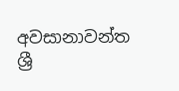අවසානාවන්ත ශ්‍රී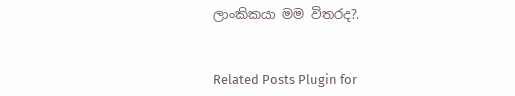ලාංකිකයා මම විතරද?.


Related Posts Plugin for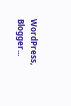WordPress, Blogger...